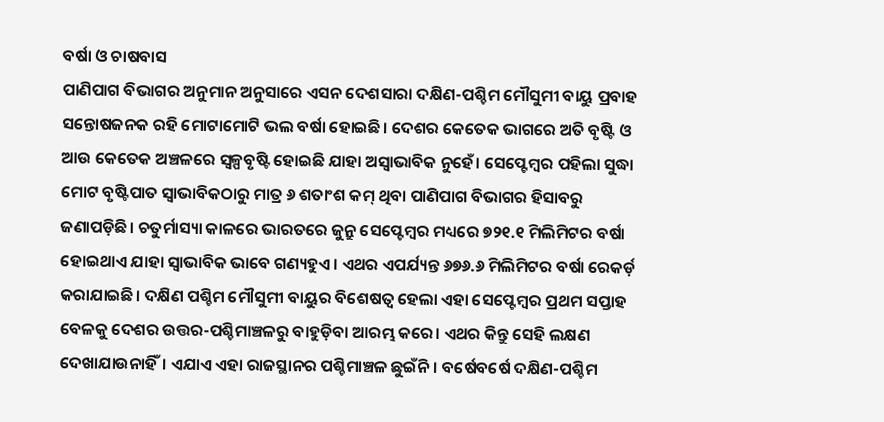ବର୍ଷା ଓ ଚାଷବାସ
ପାଣିପାଗ ବିଭାଗର ଅନୁମାନ ଅନୁସାରେ ଏସନ ଦେଶସାରା ଦକ୍ଷିଣ-ପଶ୍ଚିମ ମୌସୁମୀ ବାୟୁ ପ୍ରବାହ ସନ୍ତୋଷଜନକ ରହି ମୋଟାମୋଟି ଭଲ ବର୍ଷା ହୋଇଛି। ଦେଶର କେତେକ ଭାଗରେ ଅତି ବୃଷ୍ଟି ଓ ଆଉ କେତେକ ଅଞ୍ଚଳରେ ସ୍ବଳ୍ପବୃଷ୍ଟି ହୋଇଛି ଯାହା ଅସ୍ବାଭାବିକ ନୁହେଁ। ସେପ୍ଟେମ୍ବର ପହିଲା ସୁଦ୍ଧା ମୋଟ ବୃଷ୍ଟିପାତ ସ୍ବାଭାବିକଠାରୁ ମାତ୍ର ୬ ଶତାଂଶ କମ୍ ଥିବା ପାଣିପାଗ ବିଭାଗର ହିସାବରୁ ଜଣାପଡ଼ିଛି। ଚତୁର୍ମାସ୍ୟା କାଳରେ ଭାରତରେ ଜୁନ୍ରୁ ସେପ୍ଟେମ୍ବର ମଧ୍ୟରେ ୭୨୧.୧ ମିଲିମିଟର ବର୍ଷା ହୋଇଥାଏ ଯାହା ସ୍ବାଭାବିକ ଭାବେ ଗଣ୍ୟହୁଏ। ଏଥର ଏପର୍ଯ୍ୟନ୍ତ ୬୭୬.୬ ମିଲିମିଟର ବର୍ଷା ରେକର୍ଡ଼ କରାଯାଇଛି। ଦକ୍ଷିଣ ପଶ୍ଚିମ ମୌସୁମୀ ବାୟୁର ବିଶେଷତ୍ବ ହେଲା ଏହା ସେପ୍ଟେମ୍ବର ପ୍ରଥମ ସପ୍ତାହ ବେଳକୁ ଦେଶର ଉତ୍ତର-ପଶ୍ଚିମାଞ୍ଚଳରୁ ବାହୁଡ଼ିବା ଆରମ୍ଭ କରେ। ଏଥର କିନ୍ତୁ ସେହି ଲକ୍ଷଣ ଦେଖାଯାଉନାହିଁ। ଏଯାଏ ଏହା ରାଜସ୍ଥାନର ପଶ୍ଚିମାଞ୍ଚଳ ଛୁଇଁନି। ବର୍ଷେବର୍ଷେ ଦକ୍ଷିଣ-ପଶ୍ଚିମ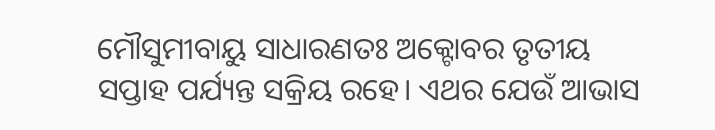ମୌସୁମୀବାୟୁ ସାଧାରଣତଃ ଅକ୍ଟୋବର ତୃତୀୟ ସପ୍ତାହ ପର୍ଯ୍ୟନ୍ତ ସକ୍ରିୟ ରହେ। ଏଥର ଯେଉଁ ଆଭାସ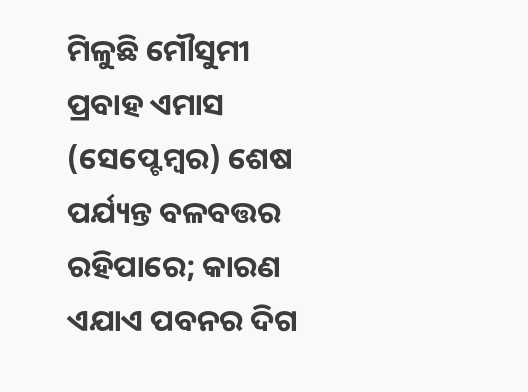ମିଳୁଛି ମୌସୁମୀ ପ୍ରବାହ ଏମାସ (ସେପ୍ଟେମ୍ବର) ଶେଷ ପର୍ଯ୍ୟନ୍ତ ବଳବତ୍ତର ରହିପାରେ; କାରଣ ଏଯାଏ ପବନର ଦିଗ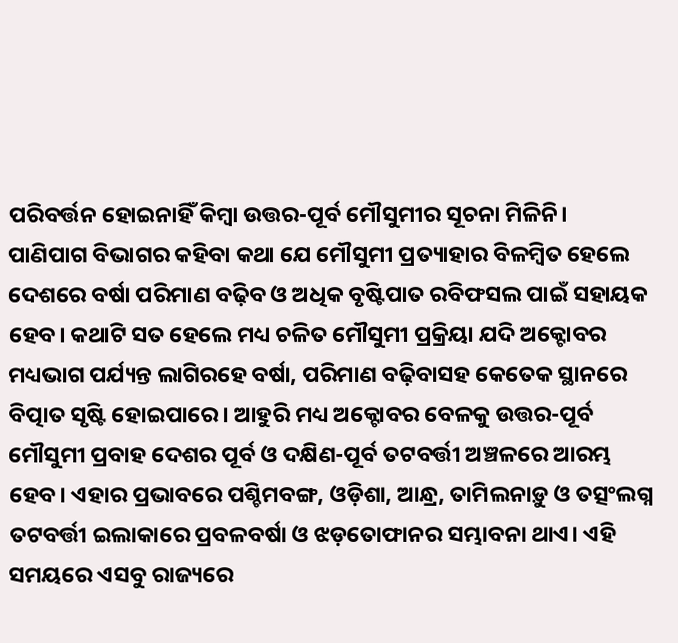ପରିବର୍ତ୍ତନ ହୋଇନାହିଁ କିମ୍ବା ଉତ୍ତର-ପୂର୍ବ ମୌସୁମୀର ସୂଚନା ମିଳିନି।
ପାଣିପାଗ ବିଭାଗର କହିବା କଥା ଯେ ମୌସୁମୀ ପ୍ରତ୍ୟାହାର ବିଳମ୍ବିତ ହେଲେ ଦେଶରେ ବର୍ଷା ପରିମାଣ ବଢ଼ିବ ଓ ଅଧିକ ବୃଷ୍ଟିପାତ ରବିଫସଲ ପାଇଁ ସହାୟକ ହେବ। କଥାଟି ସତ ହେଲେ ମଧ୍ୟ ଚଳିତ ମୌସୁମୀ ପ୍ରକ୍ରିୟା ଯଦି ଅକ୍ଟୋବର ମଧ୍ୟଭାଗ ପର୍ଯ୍ୟନ୍ତ ଲାଗିରହେ ବର୍ଷା, ପରିମାଣ ବଢ଼ିବାସହ କେତେକ ସ୍ଥାନରେ ବିତ୍ପାତ ସୃଷ୍ଟି ହୋଇପାରେ। ଆହୁରି ମଧ୍ୟ ଅକ୍ଟୋବର ବେଳକୁ ଉତ୍ତର-ପୂର୍ବ ମୌସୁମୀ ପ୍ରବାହ ଦେଶର ପୂର୍ବ ଓ ଦକ୍ଷିଣ-ପୂର୍ବ ତଟବର୍ତ୍ତୀ ଅଞ୍ଚଳରେ ଆରମ୍ଭ ହେବ। ଏହାର ପ୍ରଭାବରେ ପଶ୍ଚିମବଙ୍ଗ, ଓଡ଼ିଶା, ଆନ୍ଧ୍ର, ତାମିଲନାଡ଼ୁ ଓ ତତ୍ସଂଲଗ୍ନ ତଟବର୍ତ୍ତୀ ଇଲାକାରେ ପ୍ରବଳବର୍ଷା ଓ ଝଡ଼ତୋଫାନର ସମ୍ଭାବନା ଥାଏ। ଏହି ସମୟରେ ଏସବୁ ରାଜ୍ୟରେ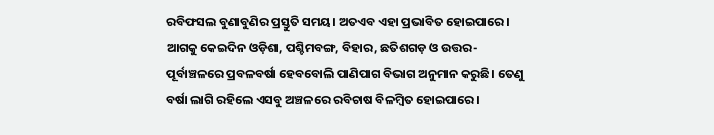ରବିଫସଲ ବୁଣାବୁଣିର ପ୍ରସ୍ତୁତି ସମୟ। ଅତଏବ ଏହା ପ୍ରଭାବିତ ହୋଇପାରେ। ଆଗକୁ କେଇଦିନ ଓଡ଼ିଶା, ପଶ୍ଚିମବଙ୍ଗ, ବିହାର, ଛତିଶଗଡ଼ ଓ ଉତ୍ତର-ପୂର୍ବାଞ୍ଚଳରେ ପ୍ରବଳବର୍ଷା ହେବବୋଲି ପାଣିପାଗ ବିଭାଗ ଅନୁମାନ କରୁଛି। ତେଣୁ ବର୍ଷା ଲାଗି ରହିଲେ ଏସବୁ ଅଞ୍ଚଳରେ ରବିଚାଷ ବିଳମ୍ବିତ ହୋଇପାରେ।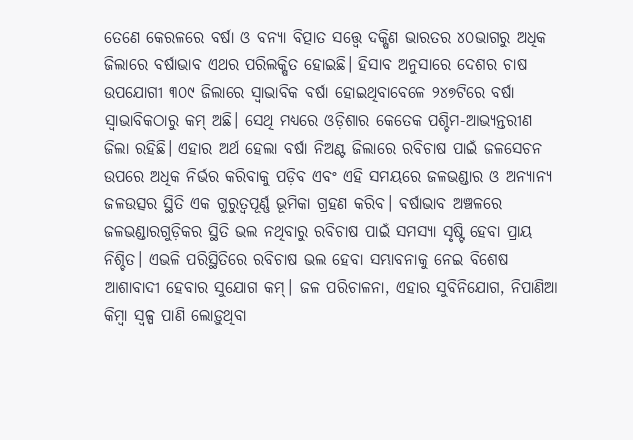ତେଣେ କେରଳରେ ବର୍ଷା ଓ ବନ୍ୟା ବିତ୍ପାତ ସତ୍ତ୍ବେ ଦକ୍ଷିଣ ଭାରତର ୪୦ଭାଗରୁ ଅଧିକ ଜିଲାରେ ବର୍ଷାଭାବ ଏଥର ପରିଲକ୍ଷିତ ହୋଇଛି। ହିସାବ ଅନୁସାରେ ଦେଶର ଚାଷ ଉପଯୋଗୀ ୩୦୯ ଜିଲାରେ ସ୍ବାଭାବିକ ବର୍ଷା ହୋଇଥିବାବେଳେ ୨୪୭ଟିରେ ବର୍ଷା ସ୍ବାଭାବିକଠାରୁ କମ୍ ଅଛି। ସେଥି ମଧ୍ୟରେ ଓଡ଼ିଶାର କେତେକ ପଶ୍ଚିମ-ଆଭ୍ୟନ୍ତରୀଣ ଜିଲା ରହିଛି। ଏହାର ଅର୍ଥ ହେଲା ବର୍ଷା ନିଅଣ୍ଟ ଜିଲାରେ ରବିଚାଷ ପାଇଁ ଜଳସେଚନ ଉପରେ ଅଧିକ ନିର୍ଭର କରିବାକୁ ପଡ଼ିବ ଏବଂ ଏହି ସମୟରେ ଜଳଭଣ୍ଡାର ଓ ଅନ୍ୟାନ୍ୟ ଜଳଉତ୍ସର ସ୍ଥିତି ଏକ ଗୁରୁତ୍ବପୂର୍ଣ୍ଣ ଭୂମିକା ଗ୍ରହଣ କରିବ। ବର୍ଷାଭାବ ଅଞ୍ଚଳରେ ଜଳଭଣ୍ଡାରଗୁଡ଼ିକର ସ୍ଥିତି ଭଲ ନଥିବାରୁ ରବିଚାଷ ପାଇଁ ସମସ୍ୟା ସୃଷ୍ଟି ହେବା ପ୍ରାୟ ନିଶ୍ଚିତ। ଏଭଳି ପରିସ୍ଥିତିରେ ରବିଚାଷ ଭଲ ହେବା ସମ୍ଭାବନାକୁ ନେଇ ବିଶେଷ ଆଶାବାଦୀ ହେବାର ସୁଯୋଗ କମ୍। ଜଳ ପରିଚାଳନା, ଏହାର ସୁବିନିଯୋଗ, ନିପାଣିଆ କିମ୍ବା ସ୍ବଳ୍ପ ପାଣି ଲୋଡ଼ୁଥିବା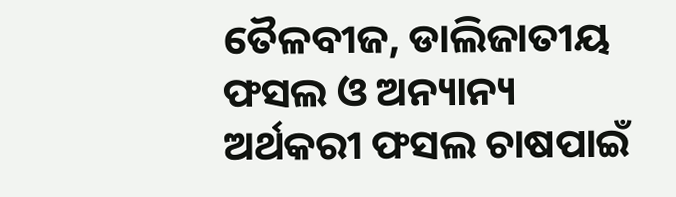ତୈଳବୀଜ, ଡାଲିଜାତୀୟ ଫସଲ ଓ ଅନ୍ୟାନ୍ୟ ଅର୍ଥକରୀ ଫସଲ ଚାଷପାଇଁ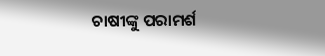ଚାଷୀଙ୍କୁ ପରାମର୍ଶ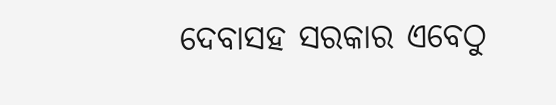ଦେବାସହ ସରକାର ଏବେଠୁ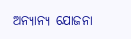ଅନ୍ୟାନ୍ୟ ଯୋଜନା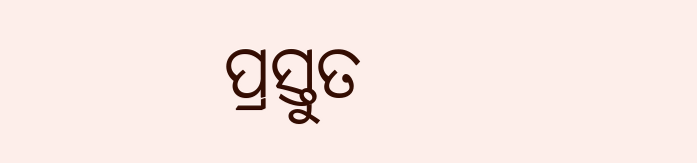ପ୍ରସ୍ତୁତ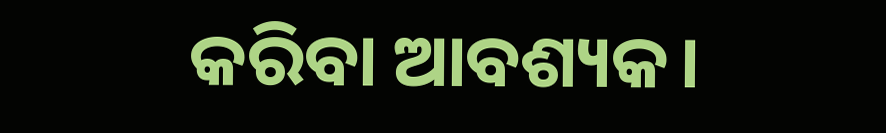କରିବା ଆବଶ୍ୟକ।